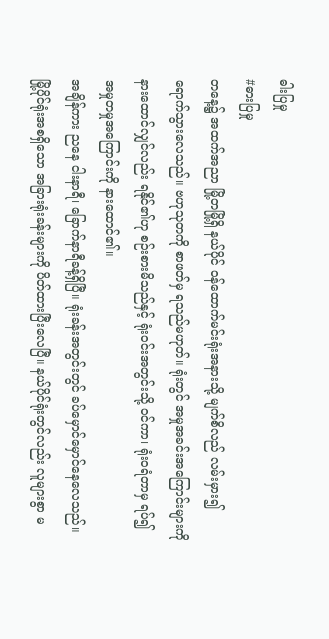ဓါးပြမှု
#ဓားပြမှု
တနေ့၌ အထက်အညာ မြို့တမြို့ရှိ နယ်ပိုင် ဝန်ထောက်မင်းရုံးအနားသို့ မျက်စိလည် လမ်းမှား၍ ရောက်သွားလေသည်။ ဗဟုသုတကို စာဖတ်မှ ရသည်မဟုတ်။ ရုံးတွင် အမှုအခင်းအကြောင်းများကို နားထောင်လျှင်လည်း ရနိုင်၏ဟု စဉ်းစားမိသည်နှင့် ရုံးဝင်းအတွင်းသို့ ဝင်ကာ၊ ရုံးဝရံတာမှ ရပ်၍ အမှုတမှုအကြောင်းကို နားထောင်၏။
အချိန်ကား ညနေ ငါးနာရီ၊ ခြောက်နာရီခန့်ရှိပြီ။ ရုံးခန်းအတွင်းတွင် ခပ်မှောင်မှောင်နေလေသည်။ မြို့ပိုင်ရုံးအစရှိသော အခြားရုံးခန်းများကို ပိတ်ထားပြီးလေပြီ။ နယ်ပိုင်ရုံးတွင်လည်း လူများစွာ မ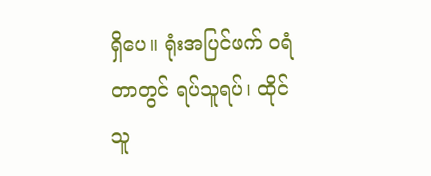ရှိပေ။ ရုံးအပြင်ဖက် ဝရံတာတွင် ရပ်သူရပ်၊ ထိုင်သူ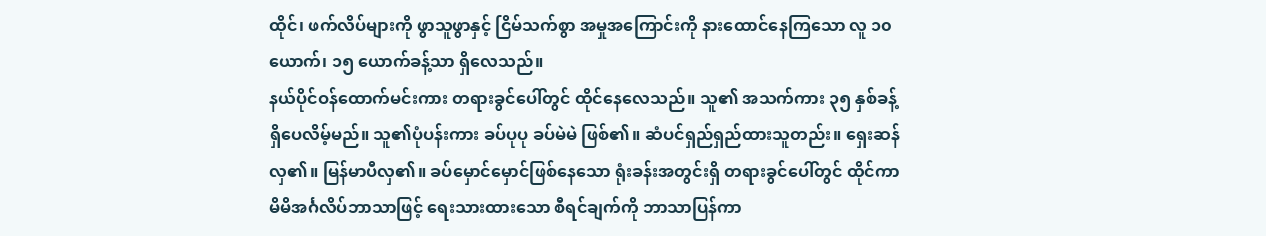ထိုင်၊ ဖက်လိပ်များကို ဖွာသူဖွာနှင့် ငြိမ်သက်စွာ အမှုအကြောင်းကို နားထောင်နေကြသော လူ ၁၀ ယောက်၊ ၁၅ ယောက်ခန့်သာ ရှိလေသည်။
နယ်ပိုင်ဝန်ထောက်မင်းကား တရားခွင်ပေါ်တွင် ထိုင်နေလေသည်။ သူ၏ အသက်ကား ၃၅ နှစ်ခန့် ရှိပေလိမ့်မည်။ သူ၏ပုံပန်းကား ခပ်ပုပု ခပ်မဲမဲ ဖြစ်၏။ ဆံပင်ရှည်ရှည်ထားသူတည်း။ ရှေးဆန်လှ၏။ မြန်မာပီလှ၏။ ခပ်မှောင်မှောင်ဖြစ်နေသော ရုံးခန်းအတွင်းရှိ တရားခွင်ပေါ်တွင် ထိုင်ကာ မိမိအင်္ဂလိပ်ဘာသာဖြင့် ရေးသားထားသော စီရင်ချက်ကို ဘာသာပြန်ကာ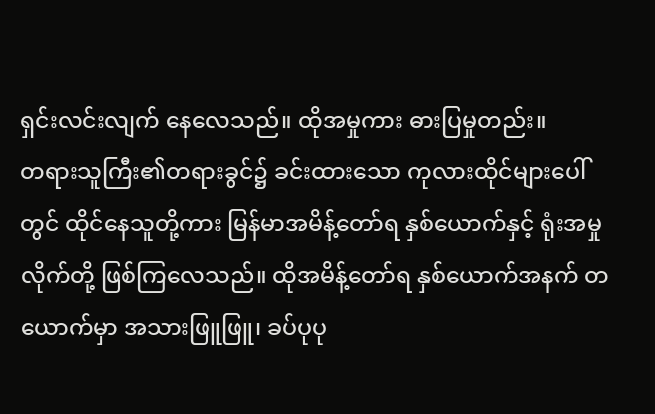ရှင်းလင်းလျက် နေလေသည်။ ထိုအမှုကား ဓားပြမှုတည်း။
တရားသူကြီး၏တရားခွင်၌ ခင်းထားသော ကုလားထိုင်များပေါ်တွင် ထိုင်နေသူတို့ကား မြန်မာအမိန့်တော်ရ နှစ်ယောက်နှင့် ရုံးအမှုလိုက်တို့ ဖြစ်ကြလေသည်။ ထိုအမိန့်တော်ရ နှစ်ယောက်အနက် တယောက်မှာ အသားဖြူဖြူ၊ ခပ်ပုပု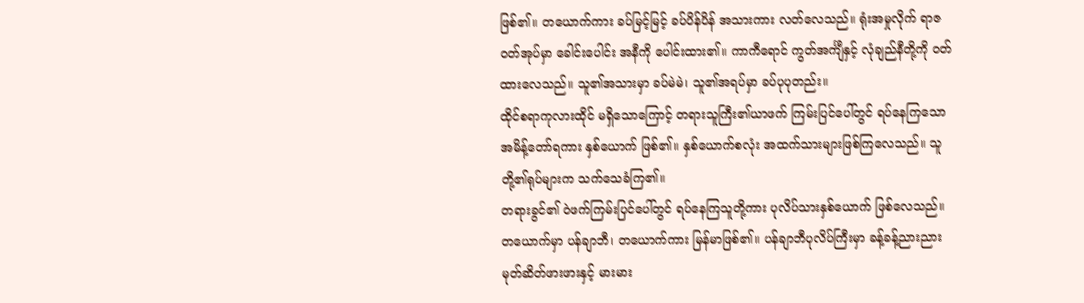ဖြစ်၏။ တယောက်ကား ခပ်မြင့်မြင့် ခပ်ပိန်ပိန် အသားကား လတ်လေသည်။ ရုံးအမှုလိုက် ရာဇဝတ်အုပ်မှာ ခေါင်းပေါင်း အနီကို ပေါင်းထား၏။ ကာကီရောင် ကွတ်အင်္ကျီနှင့် လုံချည်နီတို့ကို ဝတ်ထားလေသည်။ သူ၏အသားမှာ ခပ်မဲမဲ၊ သူ၏အရပ်မှာ ခပ်ပုပုတည်း။
ထိုင်စရာကုလားထိုင် မရှိသောကြောင့် တရားသူကြီး၏ယာဖက် ကြမ်းပြင်ပေါ်တွင် ရပ်နေကြသော အမိန့်တော်ရကား နှစ်ယောက် ဖြစ်၏။ နှစ်ယောက်စလုံး အထက်သားများဖြစ်ကြလေသည်။ သူတို့၏ရုပ်များက သက်သေခံကြ၏။
တရားခွင်၏ ဝဲဖက်ကြမ်းပြင်ပေါ်တွင် ရပ်နေကြသူတို့ကား ပုလိပ်သားနှစ်ယောက် ဖြစ်လေသည်။ တယောက်မှာ ပန်ချာဘီ၊ တယောက်ကား မြန်မာဖြစ်၏။ ပန်ချာဘီပုလိပ်ကြီးမှာ ခန့်ခန့်ညားညား မုတ်ဆိတ်ဖားဖားနှင့် မားမား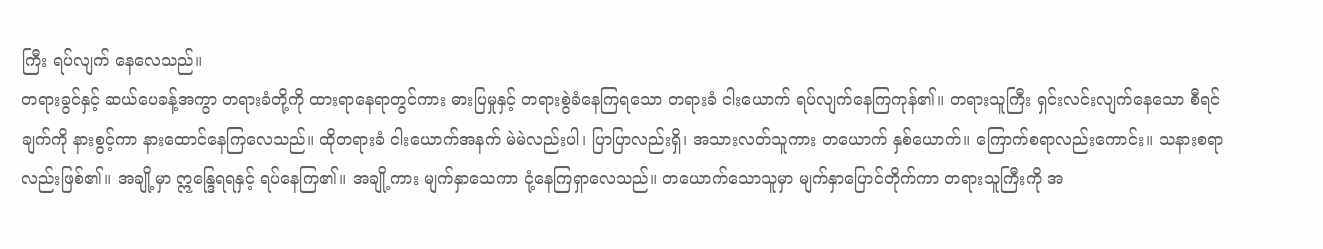ကြီး ရပ်လျက် နေလေသည်။
တရားခွင်နှင့် ဆယ်ပေခန့်အကွာ တရားခံတို့ကို ထားရာနေရာတွင်ကား ဓားပြမှုနှင့် တရားစွဲခံနေကြရသော တရားခံ ငါးယောက် ရပ်လျက်နေကြကုန်၏။ တရားသူကြီး ရှင်းလင်းလျက်နေသော စီရင်ချက်ကို နားစွင့်ကာ နားထောင်နေကြလေသည်။ ထိုတရားခံ ငါးယောက်အနက် မဲမဲလည်းပါ၊ ပြာပြာလည်းရှိ၊ အသားလတ်သူကား တယောက် နှစ်ယောက်။ ကြောက်စရာလည်းကောင်း။ သနားစရာလည်းဖြစ်၏။ အချို့မှာ ဣန္ဒြေရရနှင့် ရပ်နေကြ၏။ အချို့ကား မျက်နှာသေကာ ငုံ့နေကြရှာလေသည်။ တယောက်သောသူမှာ မျက်နှာပြောင်တိုက်ကာ တရားသူကြီးကို အ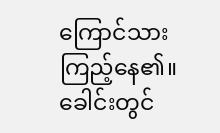ကြောင်သား ကြည့်နေ၏။
ခေါင်းတွင်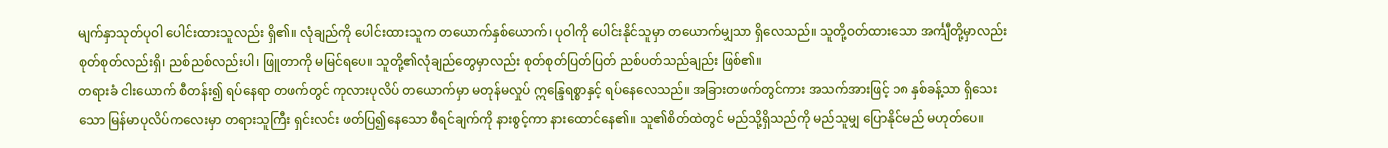မျက်နှာသုတ်ပုဝါ ပေါင်းထားသူလည်း ရှိ၏။ လုံချည်ကို ပေါင်းထားသူက တယောက်နှစ်ယောက်၊ ပုဝါကို ပေါင်းနိုင်သူမှာ တယောက်မျှသာ ရှိလေသည်။ သူတို့ဝတ်ထားသော အင်္ကျီတို့မှာလည်း စုတ်စုတ်လည်းရှိ၊ ညစ်ညစ်လည်းပါ၊ ဖြူတာကို မမြင်ရပေ။ သူတို့၏လုံချည်တွေမှာလည်း စုတ်စုတ်ပြတ်ပြတ် ညစ်ပတ်သည်ချည်း ဖြစ်၏။
တရားခံ ငါးယောက် စီတန်း၍ ရပ်နေရာ တဖက်တွင် ကုလားပုလိပ် တယောက်မှာ မတုန်မလှုပ် ဣန္ဒြေရစ္စာနှင့် ရပ်နေလေသည်။ အခြားတဖက်တွင်ကား အသက်အားဖြင့် ၁၈ နှစ်ခန့်သာ ရှိသေးသော မြန်မာပုလိပ်ကလေးမှာ တရားသူကြီး ရှင်းလင်း ဖတ်ပြ၍နေသော စီရင်ချက်ကို နားစွင့်ကာ နားထောင်နေ၏။ သူ၏စိတ်ထဲတွင် မည်သို့ရှိသည်ကို မည်သူမျှ ပြောနိုင်မည် မဟုတ်ပေ။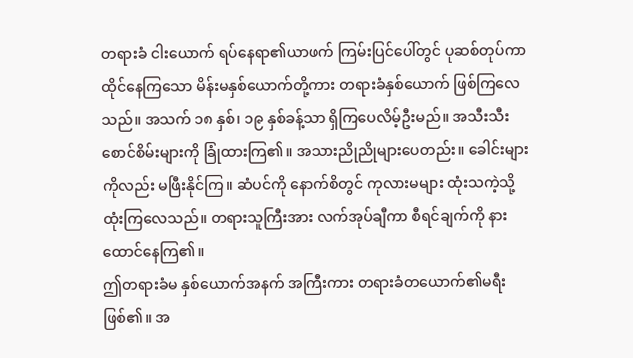တရားခံ ငါးယောက် ရပ်နေရာ၏ယာဖက် ကြမ်းပြင်ပေါ်တွင် ပုဆစ်တုပ်ကာ ထိုင်နေကြသော မိန်းမနှစ်ယောက်တို့ကား တရားခံနှစ်ယောက် ဖြစ်ကြလေသည်။ အသက် ၁၈ နှစ်၊ ၁၉ နှစ်ခန့်သာ ရှိကြပေလိမ့်ဦးမည်။ အသီးသီး စောင်စိမ်းများကို ခြုံထားကြ၏။ အသားညိုညိုများပေတည်း။ ခေါင်းများကိုလည်း မဖြီးနိုင်ကြ။ ဆံပင်ကို နောက်စိတွင် ကုလားမများ ထုံးသကဲ့သို့ ထုံးကြလေသည်။ တရားသူကြီးအား လက်အုပ်ချီကာ စီရင်ချက်ကို နားထောင်နေကြ၏။
ဤတရားခံမ နှစ်ယောက်အနက် အကြီးကား တရားခံတယောက်၏မရီး ဖြစ်၏။ အ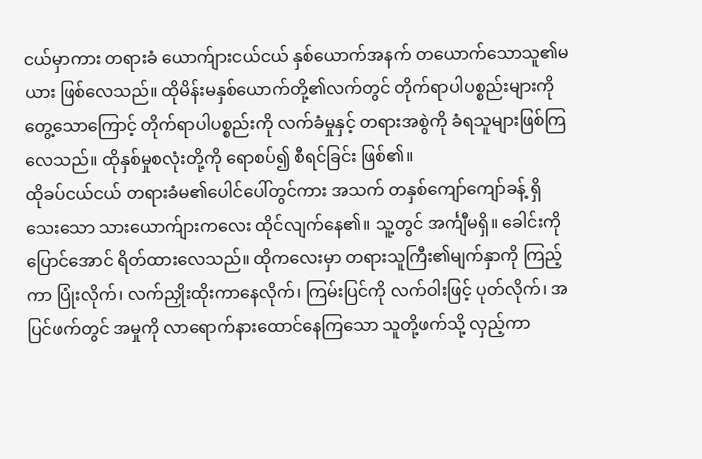ငယ်မှာကား တရားခံ ယောက်ျားငယ်ငယ် နှစ်ယောက်အနက် တယောက်သောသူ၏မယား ဖြစ်လေသည်။ ထိုမိန်းမနှစ်ယောက်တို့၏လက်တွင် တိုက်ရာပါပစ္စည်းများကို တွေ့သောကြောင့် တိုက်ရာပါပစ္စည်းကို လက်ခံမှုနှင့် တရားအစွဲကို ခံရသူများဖြစ်ကြလေသည်။ ထိုနှစ်မှုစလုံးတို့ကို ရောစပ်၍ စီရင်ခြင်း ဖြစ်၏။
ထိုခပ်ငယ်ငယ် တရားခံမ၏ပေါင်ပေါ်တွင်ကား အသက် တနှစ်ကျော်ကျော်ခန့် ရှိသေးသော သားယောက်ျားကလေး ထိုင်လျက်နေ၏။ သူ့တွင် အင်္ကျီမရှိ။ ခေါင်းကို ပြောင်အောင် ရိတ်ထားလေသည်။ ထိုကလေးမှာ တရားသူကြီး၏မျက်နှာကို ကြည့်ကာ ပြုံးလိုက်၊ လက်ညှိုးထိုးကာနေလိုက်၊ ကြမ်းပြင်ကို လက်ဝါးဖြင့် ပုတ်လိုက်၊ အပြင်ဖက်တွင် အမှုကို လာရောက်နားထောင်နေကြသော သူတို့ဖက်သို့ လှည့်ကာ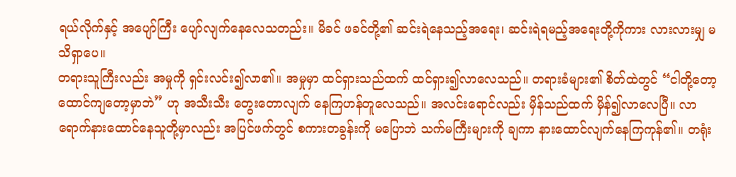ရယ်လိုက်နှင့် အပျော်ကြီး ပျော်လျက်နေလေသတည်း။ မိခင် ဖခင်တို့၏ ဆင်းရဲနေသည့်အရေး၊ ဆင်းရဲရမည့်အရေးတို့ကိုကား လားလားမျှ မသိရှာပေ။
တရားသူကြီးလည်း အမှုကို ရှင်းလင်း၍လာ၏။ အမှုမှာ ထင်ရှားသည်ထက် ထင်ရှား၍လာလေသည်။ တရားခံများ၏ စိတ်ထဲတွင် “ငါတို့တော့ ထောင်ကျတော့မှာဘဲ” ဟု အသီးသီး တွေးတောလျက် နေကြဟန်တူလေသည်။ အလင်းရောင်လည်း မှိန်သည်ထက် မှိန်၍လာလေပြီ။ လာရောက်နားထောင်နေသူတို့မှာလည်း အပြင်ဖက်တွင် စကားတခွန်းကို မပြောဘဲ သက်မကြီးများကို ချကာ နားထောင်လျက်နေကြကုန်၏။ တရုံး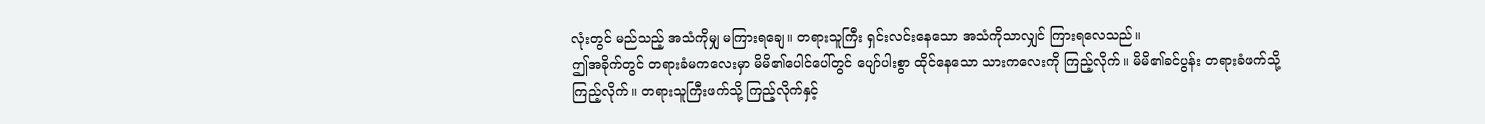လုံးတွင် မည်သည့် အသံကိုမျှ မကြားရချေ။ တရားသူကြီး ရှင်းလင်းနေသော အသံကိုသာလျှင် ကြားရလေသည်။
ဤအခိုက်တွင် တရားခံမကလေးမှာ မိမိ၏ပေါင်ပေါ်တွင် ပျော်ပါးစွာ ထိုင်နေသော သားကလေးကို ကြည့်လိုက်။ မိမိ၏ခင်ပွန်း တရားခံဖက်သို့ ကြည့်လိုက်။ တရားသူကြီးဖက်သို့ ကြည့်လိုက်နှင့်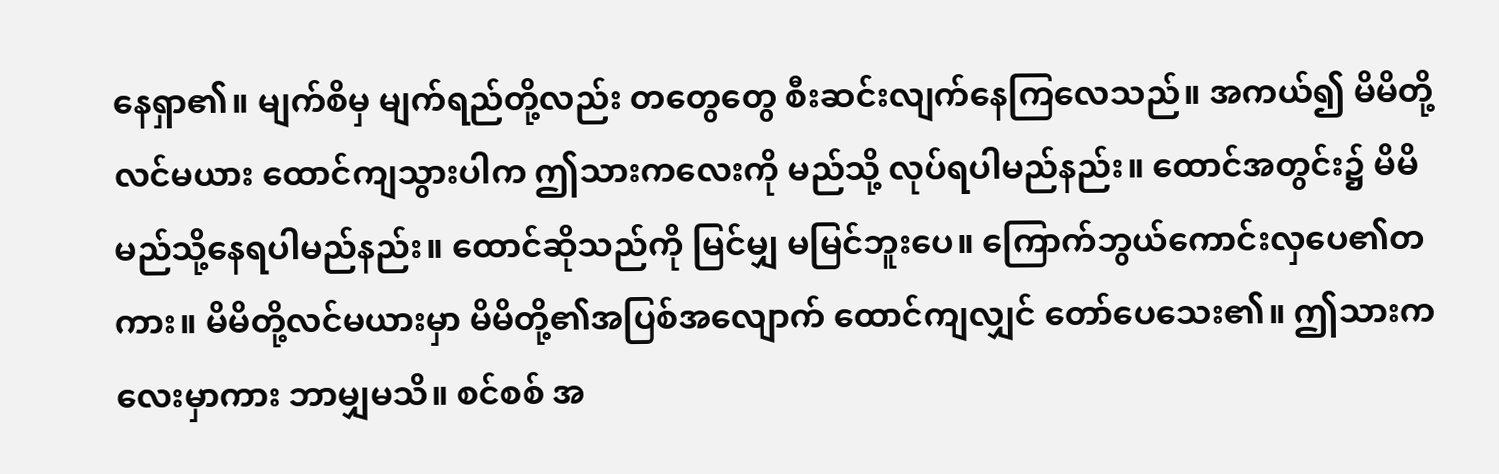နေရှာ၏။ မျက်စိမှ မျက်ရည်တို့လည်း တတွေတွေ စီးဆင်းလျက်နေကြလေသည်။ အကယ်၍ မိမိတို့လင်မယား ထောင်ကျသွားပါက ဤသားကလေးကို မည်သို့ လုပ်ရပါမည်နည်း။ ထောင်အတွင်း၌ မိမိ မည်သို့နေရပါမည်နည်း။ ထောင်ဆိုသည်ကို မြင်မျှ မမြင်ဘူးပေ။ ကြောက်ဘွယ်ကောင်းလှပေ၏တကား။ မိမိတို့လင်မယားမှာ မိမိတို့၏အပြစ်အလျောက် ထောင်ကျလျှင် တော်ပေသေး၏။ ဤသားကလေးမှာကား ဘာမျှမသိ။ စင်စစ် အ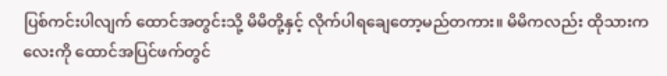ပြစ်ကင်းပါလျက် ထောင်အတွင်းသို့ မိမိတို့နှင့် လိုက်ပါရချေတော့မည်တကား။ မိမိကလည်း ထိုသားကလေးကို ထောင်အပြင်ဖက်တွင်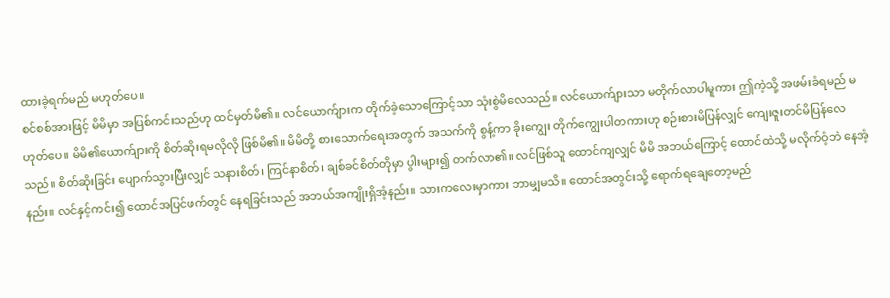ထားခဲ့ရက်မည် မဟုတ်ပေ။
စင်စစ်အားဖြင့် မိမိမှာ အပြစ်ကင်းသည်ဟု ထင်မှတ်မိ၏။ လင်ယောက်ျားက တိုက်ခဲ့သောကြောင့်သာ သုံးစွဲမိလေသည်။ လင်ယောက်ျားသာ မတိုက်လာပါမူကား ဤကဲ့သို့ အဖမ်းခံရမည် မဟုတ်ပေ။ မိမိ၏ယောက်ျားကို စိတ်ဆိုးရမလိုလို ဖြစ်မိ၏။ မိမိတို့ စားသောက်ရေးအတွက် အသက်ကို စွန့်ကာ ခိုးကျွေး တိုက်ကျွေးပါတကားဟု စဉ်းစားမိပြန်လျှင် ကျေးဇူးတင်မိပြန်လေသည်။ စိတ်ဆိုးခြင်း ပျောက်သွားပြီးလျှင် သနားစိတ်၊ ကြင်နာစိတ်၊ ချစ်ခင်စိတ်တိုမှာ ပွါးများ၍ တက်လာ၏။ လင်ဖြစ်သူ ထောင်ကျလျှင် မိမိ အဘယ်ကြောင့် ထောင်ထဲသို့ မလိုက်ဝံ့ဘဲ နေအံ့နည်း။ လင်နှင့်ကင်း၍ ထောင်အပြင်ဖက်တွင် နေရခြင်းသည် အဘယ်အကျိုးရှိအံ့နည်း။ သားကလေးမှာကား ဘာမျှမသိ။ ထောင်အတွင်းသို့ ရောက်ရချေတော့မည်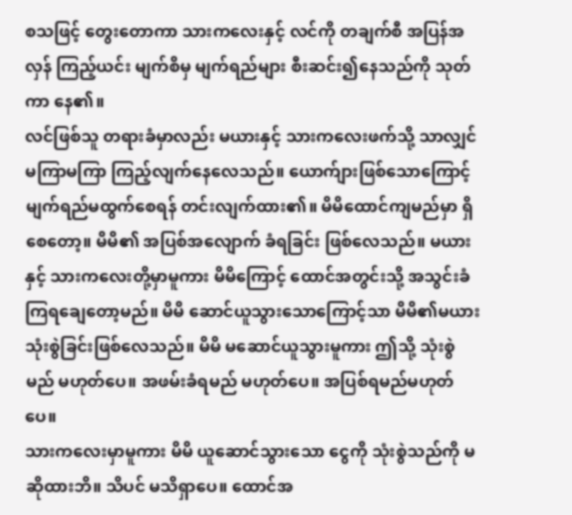စသဖြင့် တွေးတောကာ သားကလေးနှင့် လင်ကို တချက်စီ အပြန်အလှန် ကြည့်ယင်း မျက်စိမှ မျက်ရည်များ စီးဆင်း၍နေသည်ကို သုတ်ကာ နေ၏။
လင်ဖြစ်သူ တရားခံမှာလည်း မယားနှင့် သားကလေးဖက်သို့ သာလျှင် မကြာမကြာ ကြည့်လျက်နေလေသည်။ ယောက်ျားဖြစ်သောကြောင့် မျက်ရည်မထွက်စေရန် တင်းလျက်ထား၏။ မိမိထောင်ကျမည်မှာ ရှိစေတော့။ မိမိ၏ အပြစ်အလျောက် ခံရခြင်း ဖြစ်လေသည်။ မယားနှင့် သားကလေးတို့မှာမူကား မိမိကြောင့် ထောင်အတွင်းသို့ အသွင်းခံကြရချေတော့မည်။ မိမိ ဆောင်ယူသွားသောကြောင့်သာ မိမိ၏မယား သုံးစွဲခြင်းဖြစ်လေသည်။ မိမိ မဆောင်ယူသွားမူကား ဤသို့ သုံးစွဲမည် မဟုတ်ပေ။ အဖမ်းခံရမည် မဟုတ်ပေ။ အပြစ်ရမည်မဟုတ်ပေ။
သားကလေးမှာမူကား မိမိ ယူဆောင်သွားသော ငွေကို သုံးစွဲသည်ကို မဆိုထားဘိ။ သိပင် မသိရှာပေ။ ထောင်အ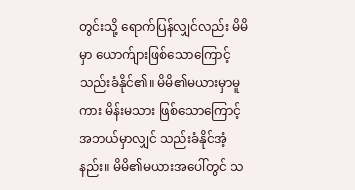တွင်းသို့ ရောက်ပြန်လျှင်လည်း မိမိမှာ ယောက်ျားဖြစ်သောကြောင့် သည်းခံနိုင်၏။ မိမိ၏မယားမှာမူကား မိန်းမသား ဖြစ်သောကြောင့် အဘယ်မှာလျှင် သည်းခံနိုင်အံ့နည်း။ မိမိ၏မယားအပေါ်တွင် သ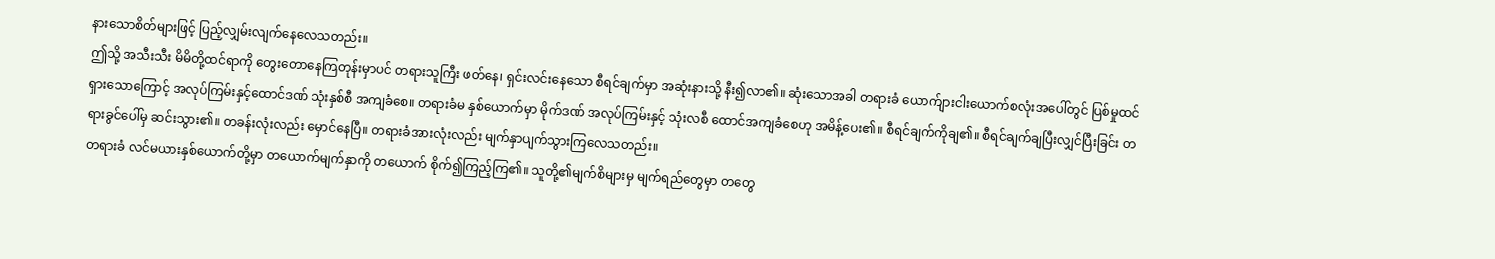နားသောစိတ်များဖြင့် ပြည့်လျှမ်းလျက်နေလေသတည်း။
ဤသို့ အသီးသီး မိမိတို့ထင်ရာကို တွေးတောနေကြတုန်းမှာပင် တရားသူကြီး ဖတ်နေ၊ ရှင်းလင်းနေသော စီရင်ချက်မှာ အဆုံးနားသို့ နီး၍လာ၏။ ဆုံးသောအခါ တရားခံ ယောက်ျားငါးယောက်စလုံးအပေါ်တွင် ပြစ်မှုထင်ရှားသောကြောင့် အလုပ်ကြမ်းနှင့်ထောင်ဒဏ် သုံးနှစ်စီ အကျခံစေ။ တရားခံမ နှစ်ယောက်မှာ မိုက်ဒဏ် အလုပ်ကြမ်းနှင့် သုံးလစီ ထောင်အကျခံစေဟု အမိန့်ပေး၏။ စီရင်ချက်ကိုချ၏။ စီရင်ချက်ချပြီးလျှင်ပြီးခြင်း တရားခွင်ပေါ်မှ ဆင်းသွား၏။ တခန်းလုံးလည်း မှောင်နေပြီ။ တရားခံအားလုံးလည်း မျက်နှာပျက်သွားကြလေသတည်း။
တရားခံ လင်မယားနှစ်ယောက်တို့မှာ တယောက်မျက်နှာကို တယောက် စိုက်၍ကြည့်ကြ၏။ သူတို့၏မျက်စိများမှ မျက်ရည်တွေမှာ တတွေ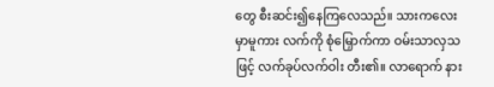တွေ စီးဆင်း၍နေကြလေသည်။ သားကလေးမှာမူကား လက်ကို စုံမြှောက်ကာ ဝမ်းသာလှသဖြင့် လက်ခုပ်လက်ဝါး တီး၏။ လာရောက် နား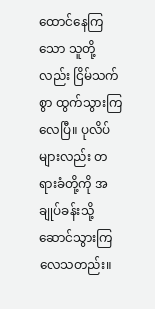ထောင်နေကြသော သူတို့လည်း ငြိမ်သက်စွာ ထွက်သွားကြလေပြီ။ ပုလိပ်များလည်း တရားခံတို့ကို အချုပ်ခန်းသို့ ဆောင်သွားကြလေသတည်း။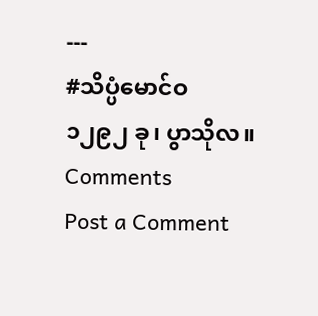---
#သိပ္ပံမောင်ဝ
၁၂၉၂ ခု၊ ပွာသိုလ။
Comments
Post a Comment